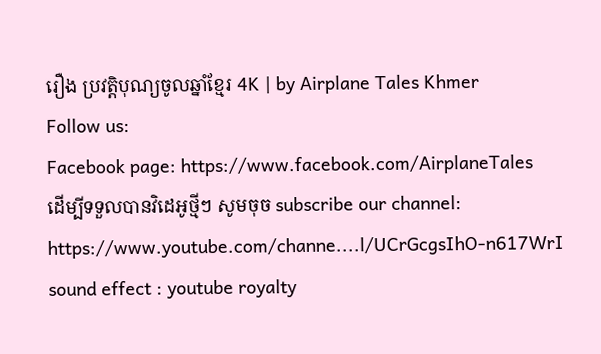រឿង ប្រវត្តិបុណ្យចូលឆ្នាំខ្មែរ 4K | by Airplane Tales Khmer
Follow us:
Facebook page: https://www.facebook.com/AirplaneTales
ដើម្បីទទួលបានវិដេអូថ្មីៗ សូមចុច subscribe our channel: https://www.youtube.com/channe....l/UCrGcgsIhO-n617WrI
sound effect : youtube royalty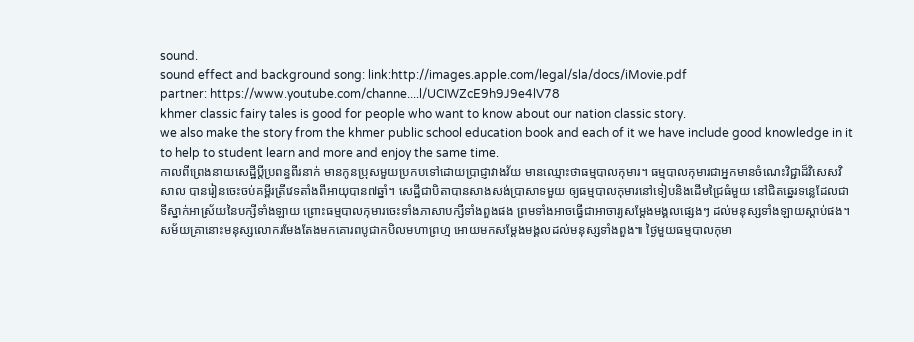sound.
sound effect and background song: link:http://images.apple.com/legal/sla/docs/iMovie.pdf
partner: https://www.youtube.com/channe....l/UCIWZcE9h9J9e4lV78
khmer classic fairy tales is good for people who want to know about our nation classic story.
we also make the story from the khmer public school education book and each of it we have include good knowledge in it to help to student learn and more and enjoy the same time.
កាលពីព្រេងនាយសេដ្ឋីប្តីប្រពន្ធពីរនាក់ មានកូនប្រុសមួយប្រកបទៅដោយប្រាជ្ញាវាងវ័យ មានឈ្មោះថាធម្មបាលកុមារ។ ធម្មបាលកុមារជាអ្នកមានចំណេះវិជ្ជាដ៏វិសេសវិសាល បានរៀនចេះចប់គម្ពីរត្រីវេទតាំងពីអាយុបាន៧ឆ្នាំ។ សេដ្ឋីជាបិតាបានសាងសង់ប្រាសាទមួយ ឲ្យធម្មបាលកុមារនៅទៀបនិងដើមជ្រៃធំមួយ នៅជិតឆ្នេរទន្លេដែលជាទីស្នាក់អាស្រ័យនៃបក្សីទាំងឡាយ ព្រោះធម្មបាលកុមារចេះទាំងភាសាបក្សីទាំងពួងផង ព្រមទាំងអាចធ្វើជាអាចារ្យសម្ដែងមង្គលផេ្សងៗ ដល់មនុស្សទាំងឡាយស្តាប់ផង។ សម័យគ្រានោះមនុស្សលោករមែងតែងមកគោរពបូជាកបិលមហាព្រហ្ម អោយមកសម្ដែងមង្គលដល់មនុស្សទាំងពួង៕ ថ្ងៃមួយធម្មបាលកុមា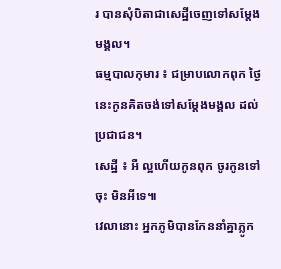រ បានសុំបិតាជាសេដ្ឋីចេញទៅសម្តែងមង្គល។
ធម្មបាលកុមារ ៖ ជម្រាបលោកពុក ថ្ងៃនេះកូនគិតចង់ទៅសម្តែងមង្គល ដល់ប្រជាជន។
សេដ្ឋី ៖ អឺ ល្អហើយកូនពុក ចូរកូនទៅចុះ មិនអីទេ៕
វេលានោះ អ្នកភូមិបានកែននាំគ្នាភ្លូក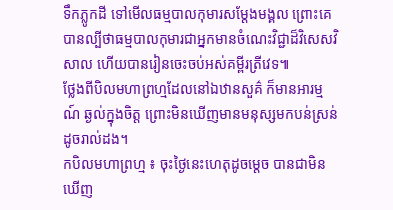ទឹកភ្លូកដី ទៅមើលធម្មបាលកុមារសម្តែងមង្គល ព្រោះគេបានល្បីថាធម្មបាលកុមារជាអ្នកមានចំណេះវិជ្ជាដ៏វិសេសវិសាល ហើយបានរៀនចេះចប់អស់គម្ពីរត្រីវេទ៕
ថ្លែងពីបិលមហាព្រហ្មដែលនៅឯឋានសួគ៌ ក៏មានអារម្មណ៍ ឆ្ងល់ក្នុងចិត្ត ព្រោះមិនឃើញមានមនុស្សមកបន់ស្រន់ដូចរាល់ដង។
កបិលមហាព្រហ្ម ៖ ចុះថ្ងៃនេះហេតុដូចម្តេច បានជាមិនឃើញ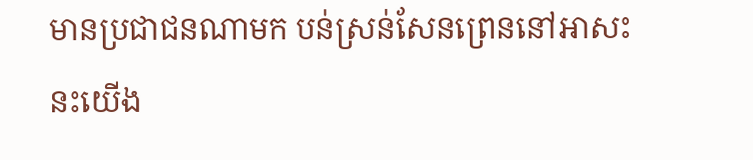មានប្រជាជនណាមក បន់ស្រន់សែនព្រេននៅអាសះនះយើង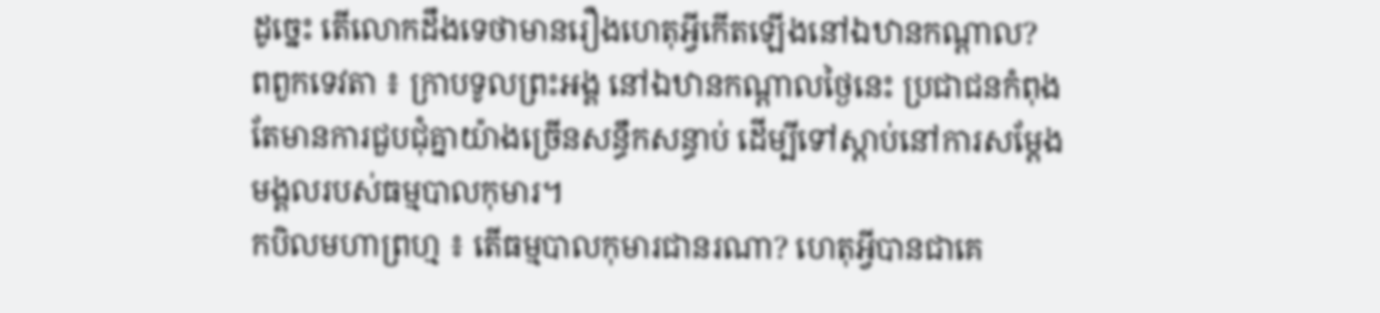ដូច្នេះ តើលោកដឹងទេថាមានរឿងហេតុអ្វីកើតឡើងនៅឯឋានកណ្តាល?
ពពួកទេវតា ៖ ក្រាបទូលព្រះអង្គ នៅឯឋានកណ្តាលថ្ងៃនេះ ប្រជាជនកំពុងតែមានការជួបជុំគ្នាយ៉ាងច្រើនសន្ធឹកសន្ធាប់ ដើម្បីទៅស្តាប់នៅការសម្តែងមង្គលរបស់ធម្មបាលកុមារ។
កបិលមហាព្រហ្ម ៖ តើធម្មបាលកុមារជានរណា? ហេតុអ្វីបានជាគេ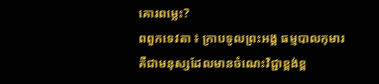គោរពម្លេះ?
ពពួកទេវតា ៖ ក្រាបទូលព្រះអង្គ ធម្មបាលកុមារគឺជាមនុស្សដែលមានចំណេះវិជ្ជាខ្ពង់ខ្ព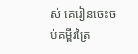ស់ គេរៀនចេះចប់គម្ពីរត្រៃ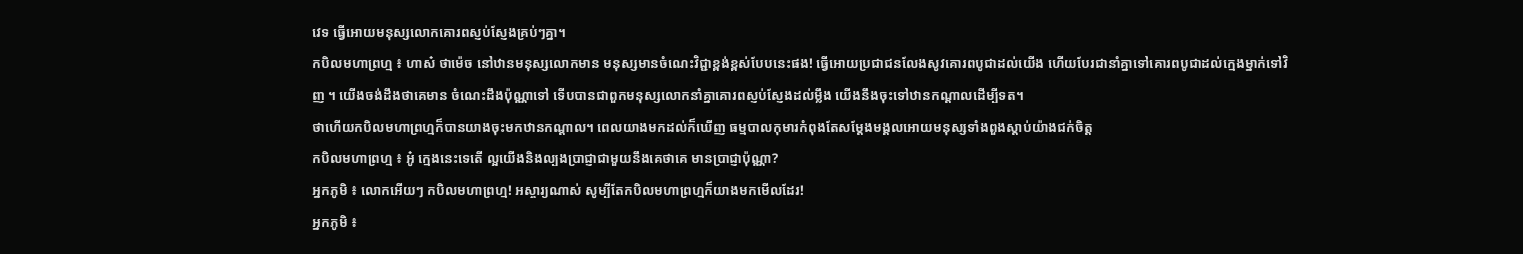វេទ ធ្វើអោយមនុស្សលោកគោរពស្ញប់ស្ញែងគ្រប់ៗគ្នា។
កបិលមហាព្រហ្ម ៖ ហាស៎ ថាម៉េច នៅឋានមនុស្សលោកមាន មនុស្សមានចំណេះវិជ្ជាខ្ពង់ខ្ពស់បែបនេះផង! ធ្វើអោយប្រជាជនលែងសូវគោរពបូជាដល់យើង ហើយបែរជានាំគ្នាទៅគោរពបូជាដល់ក្មេងម្នាក់ទៅវិញ ។ យើងចង់ដឹងថាគេមាន ចំណេះដឹងប៉ុណ្ណាទៅ ទើបបានជាពួកមនុស្សលោកនាំគ្នាគោរពស្ញប់ស្ញែងដល់ម្លឹង យើងនឹងចុះទៅឋានកណ្តាលដើម្បីទត។
ថាហើយកបិលមហាព្រហ្មក៏បានយាងចុះមកឋានកណ្តាល។ ពេលយាងមកដល់ក៏ឃើញ ធម្មបាលកុមារកំពុងតែសម្តែងមង្គលអោយមនុស្សទាំងពួងស្តាប់យ៉ាងជក់ចិត្ត
កបិលមហាព្រហ្ម ៖ អូ៎ ក្មេងនេះទេតើ ល្អយើងនិងល្បងប្រាជ្ញាជាមួយនឹងគេថាគេ មានប្រាជ្ញាប៉ុណ្ណា?
អ្នកភូមិ ៖ លោកអើយៗ កបិលមហាព្រហ្ម! អស្ចារ្យណាស់ សូម្បីតែកបិលមហាព្រហ្មក៏យាងមកមើលដែរ!
អ្នកភូមិ ៖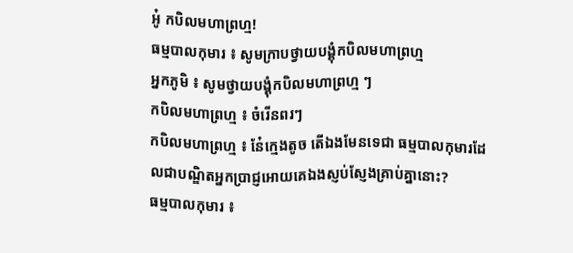អូ៎ កបិលមហាព្រហ្ម!
ធម្មបាលកុមារ ៖ សូមក្រាបថ្វាយបង្គុំកបិលមហាព្រហ្ម
អ្នកភូមិ ៖ សូមថ្វាយបង្គុំកបិលមហាព្រហ្ម ៗ
កបិលមហាព្រហ្ម ៖ ចំរើនពរៗ
កបិលមហាព្រហ្ម ៖ នែ៎ក្មេងតូច តើឯងមែនទេជា ធម្មបាលកុមារដែលជាបណ្ឌិតអ្នកប្រាជ្ញអោយគេឯងស្ញប់ស្ញែងគ្រាប់គ្នានោះ?
ធម្មបាលកុមារ ៖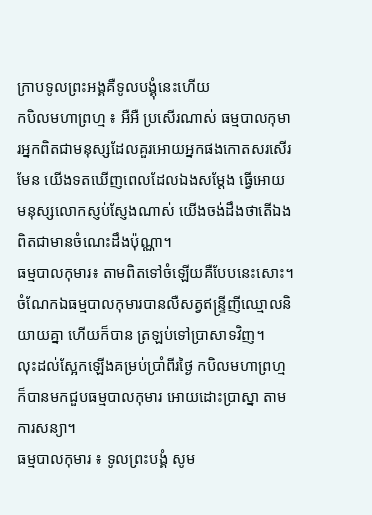ក្រាបទូលព្រះអង្គគឺទូលបង្គុំនេះហើយ
កបិលមហាព្រហ្ម ៖ អឺអឺ ប្រសើរណាស់ ធម្មបាលកុមារអ្នកពិតជាមនុស្សដែលគួរអោយអ្នកផងកោតសរសើរមែន យើងទតឃើញពេលដែលឯងសម្តែង ធ្វើអោយមនុស្សលោកស្ញប់ស្ញែងណាស់ យើងចង់ដឹងថាតើឯងពិតជាមានចំណេះដឹងប៉ុណ្ណា។
ធម្មបាលកុមារ៖ តាមពិតទៅចំឡេីយគឺបែបនេះសោះ។
ចំណែកឯធម្មបាលកុមារបានលឺសត្វឥន្ទ្រីញីឈ្មោលនិយាយគ្នា ហើយក៏បាន ត្រឡប់ទៅប្រាសាទវិញ។
លុះដល់ស្អែកឡើងគម្រប់ប្រាំពីរថ្ងៃ កបិលមហាព្រហ្មក៏បានមកជួបធម្មបាលកុមារ អោយដោះប្រាស្នា តាមការសន្យា។
ធម្មបាលកុមារ ៖ ទូលព្រះបង្គំ សូម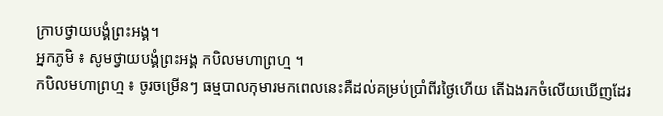ក្រាបថ្វាយបង្គំព្រះអង្គ។
អ្នកភូមិ ៖ សូមថ្វាយបង្គំព្រះអង្គ កបិលមហាព្រហ្ម ។
កបិលមហាព្រហ្ម ៖ ចូរចម្រើនៗ ធម្មបាលកុមារមកពេលនេះគឺដល់គម្រប់ប្រាំពីរថ្ងៃហើយ តើឯងរកចំលើយឃើញដែរ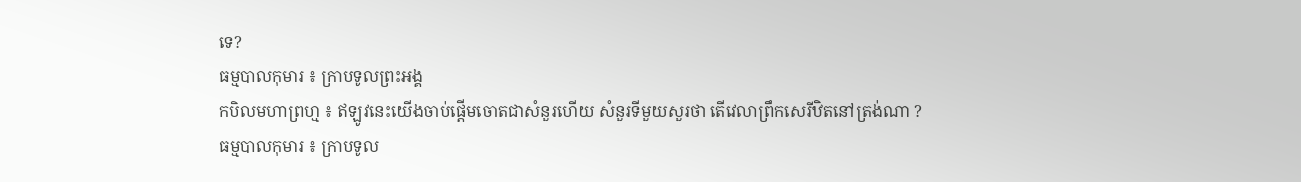ទេ?
ធម្មបាលកុមារ ៖ ក្រាបទូលព្រះអង្គ
កបិលមហាព្រហ្ម ៖ ឥឡូវនេះយើងចាប់ផ្តើមចោតជាសំនួរហើយ សំនួរទីមួយសួរថា តើវេលាព្រឹកសេរីឋិតនៅត្រង់ណា ?
ធម្មបាលកុមារ ៖ ក្រាបទូល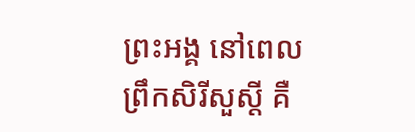ព្រះអង្គ នៅពេលព្រឹកសិរីសួស្តី គឺ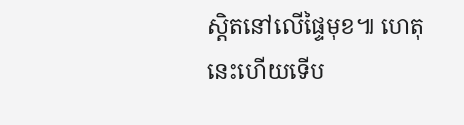ស្តិតនៅលើផ្ទៃមុខ៕ ហេតុនេះហើយទើប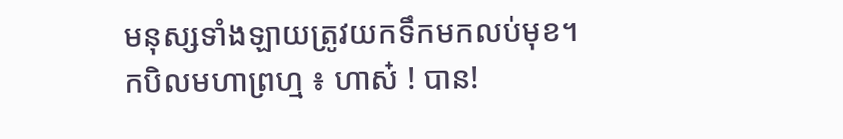មនុស្សទាំងឡាយត្រូវយកទឹកមកលប់មុខ។
កបិលមហាព្រហ្ម ៖ ហាស៎ ! បាន!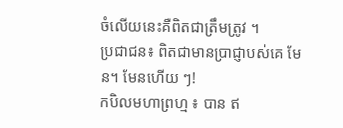ចំលើយនេះគឺពិតជាត្រឹមត្រូវ ។
ប្រជាជន៖ ពិតជាមានប្រាជ្ញាបស់គេ មែន។ មែនហើយ ៗ!
កបិលមហាព្រហ្ម ៖ បាន ឥ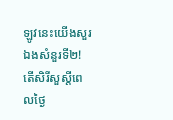ឡូវនេះយើងសួរឯងសំនួរទី២! តើសិរីសួស្តីពេលថ្ងៃ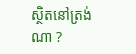ស្ថិតនៅត្រង់ណា ?